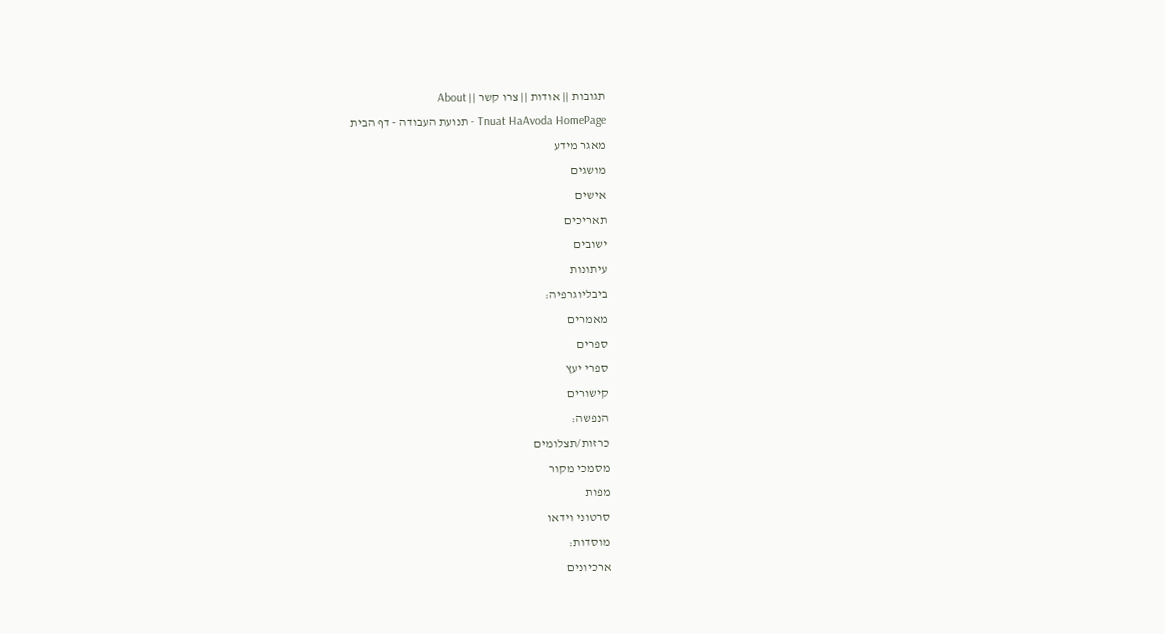תגובות || אודות || צרו קשר || About
Tnuat HaAvoda HomePage - תנועת העבודה - דף הבית
מאגר מידע
מושגים
אישים
תאריכים
ישובים
עיתונות
ביבליוגרפיה:
מאמרים
ספרים
ספרי יעץ
קישורים
הנפשה:
כרזות/תצלומים
מסמכי מקור
מפות
סרטוני וידאו
מוסדות:
ארכיונים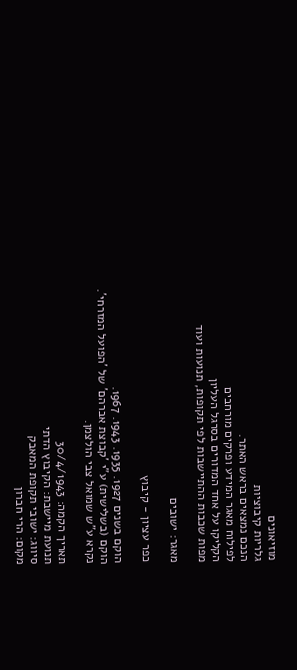מוזיאונים
גלריות קיבוציות
הנכם נמצאים בראש האתר.
לפילוח מאגר המידע ופרקים מורחבים
הקליקו על אחד המדורים בסרגל העליון
מפות שכבות ההתיישבות לפי תקופות, תנועות ועוד

מאגר: ישובים

כפר עציון - קיבוץ

הוקם בשנים 1927. 1935. 1943. 1967.
הוקם (בשלישית) ע"י 'קבוצת אברהם' של 'הפועל המזרחי'.
נקרא ע"ש שמואל צבי הולצמן.

תאריך הקמה: 30/4/1943
תנועת מיישבת: הקיבוץ הדתי
סיווג: ישובי תקופת המאבק
מקום: הרי חברון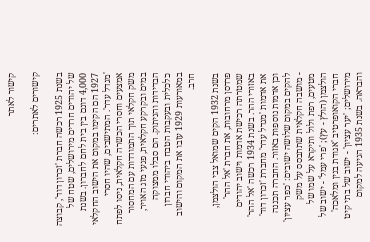קישור לאתר

קישורים לאתרים:

בשנת 1925 רכשה חברת 'זכרון דוד', קבוצה של יהודים חרדים מירושלים, שטח של 4,000 דונם בין בית לחם לחברון. בשנת 1927 הם הקימו במקום את הישוב החקלאי 'מגדל עדר'. המתישבים, שהיו חסרי אמצעים וחסרי הכשרה חקלאית, ניסו לפתח משק חקלאי תוך התמודדות עם המחסור במים ובקרקע חקלאית, פגעי מזג האויר, הבדידות והניתוק. הם סבלו ממצוקה כלכלית ובעקבות הטבח ביהודי חברון במאורעות 1929 עזבו את המקום והישוב חרב.

בשנת 1932 הקים שמואל צבי הולצמן, פרדסן מרחובות, את חברת 'אל ההר' שמטרתה רכישת אדמות וישוב יהודים באזורי ההר. בשנת 1934 רכשה 'אל ההר' את אדמות 'מגדל עדר' מחברת 'זכרון דוד' וכן אדמות נוספות באזור. החברה תכננה להקים במקום שלושה ישובים: 'כפר עציון' - מושבה חקלאית שתתבסס על משק מטעים, רפת ולול ותיקרא על שמו של הולצמן (הולץ - עץ); 'פרי עמל' - ישוב של חברי הקואופרטיב 'אגודת בנין ומלאכה' מירושלים; 'יער עציון' - ישוב של בתי קיט והבראה. בשנת 1935 הגיעה למקום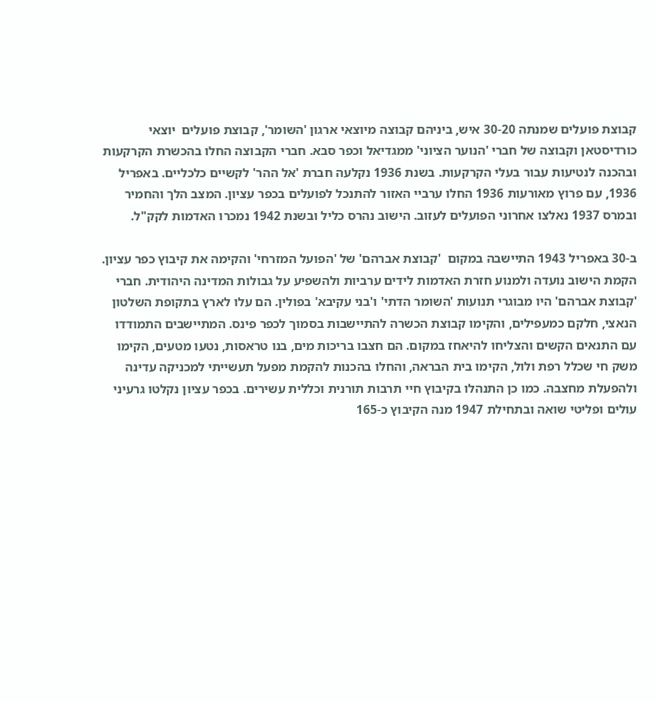קבוצת פועלים שמנתה 30-20 איש, ביניהם קבוצה מיוצאי ארגון 'השומר', קבוצת פועלים  יוצאי כורדיסטאן וקבוצה של חברי 'הנוער הציוני' ממגדיאל וכפר סבא. חברי הקבוצה החלו בהכשרת הקרקעות ובהכנה לנטיעות עבור בעלי הקרקעות. בשנת 1936 נקלעה חברת 'אל ההר' לקשיים כלכליים. באפריל 1936, עם פרוץ מאורעות 1936 החלו ערביי האזור להתנכל לפועלים בכפר עציון. המצב הלך והחמיר ובמרס 1937 נאלצו אחרוני הפועלים לעזוב. הישוב נהרס כליל ובשנת 1942 נמכרו האדמות לקק"ל.

ב-30 באפריל 1943 התיישבה במקום  'קבוצת אברהם' של 'הפועל המזרחי' והקימה את קיבוץ כפר עציון. הקמת הישוב נועדה ולמנוע חזרת האדמות לידים ערביות ולהשפיע על גבולות המדינה היהודית. חברי 'קבוצת אברהם' היו מבוגרי תנועות 'השומר הדתי' ו'בני עקיבא' בפולין. הם עלו לארץ בתקופת השלטון הנאצי, חלקם כמעפילים, והקימו קבוצת הכשרה להתיישבות בסמוך לכפר פינס. המתיישבים התמודדו עם התנאים הקשים והצליחו להיאחז במקום. הם חצבו בריכות מים, בנו טראסות, נטעו מטעים, הקימו משק חי שכלל רפת ולול, הקימו בית הבראה, והחלו בהכנות להקמת מפעל תעשייתי למכניקה עדינה ולהפעלת מחצבה. כמו כן התנהלו בקיבוץ חיי תרבות תורנית וכללית עשירים. בכפר עציון נקלטו גרעיני עולים ופליטי שואה ובתחילת 1947 מנה הקיבוץ כ-165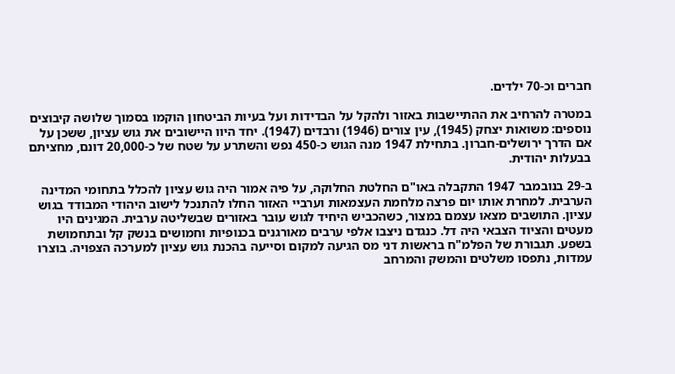חברים וכ-70 ילדים.

במטרה להרחיב את ההתיישבות באזור ולהקל על הבדידות ועל בעיות הביטחון הוקמו בסמוך שלושה קיבוצים נוספים: משואות יצחק (1945), עין צורים (1946) ורבדים (1947). יחד היוו היישובים את גוש עציון, ששכן על אם הדרך ירושלים-חברון. בתחילת 1947 מנה הגוש כ-450 נפש והשתרע על שטח של כ-20,000 דונם, מחציתם בבעלות יהודית.

ב-29 בנובמבר 1947 התקבלה באו"ם החלטת החלוקה, על פיה אמור היה גוש עציון להכלל בתחומי המדינה הערבית. למחרת אותו יום פרצה מלחמת העצמאות וערביי האזור החלו להתנכל לישוב היהודי המבודד בגוש עציון. התושבים מצאו עצמם במצור, כשהכביש היחיד לגוש עובר באזורים שבשליטה ערבית. המגינים היו מעטים והציוד הצבאי היה דל. כנגדם ניצבו אלפי ערבים מאורגנים בכנופיות וחמושים בנשק קל ובתחמושת בשפע. תגבורת של הפלמ"ח בראשות דני מס הגיעה למקום וסייעה בהכנת גוש עציון למערכה הצפויה. בוצרו עמדות, נתפסו משלטים והמשק והמרחב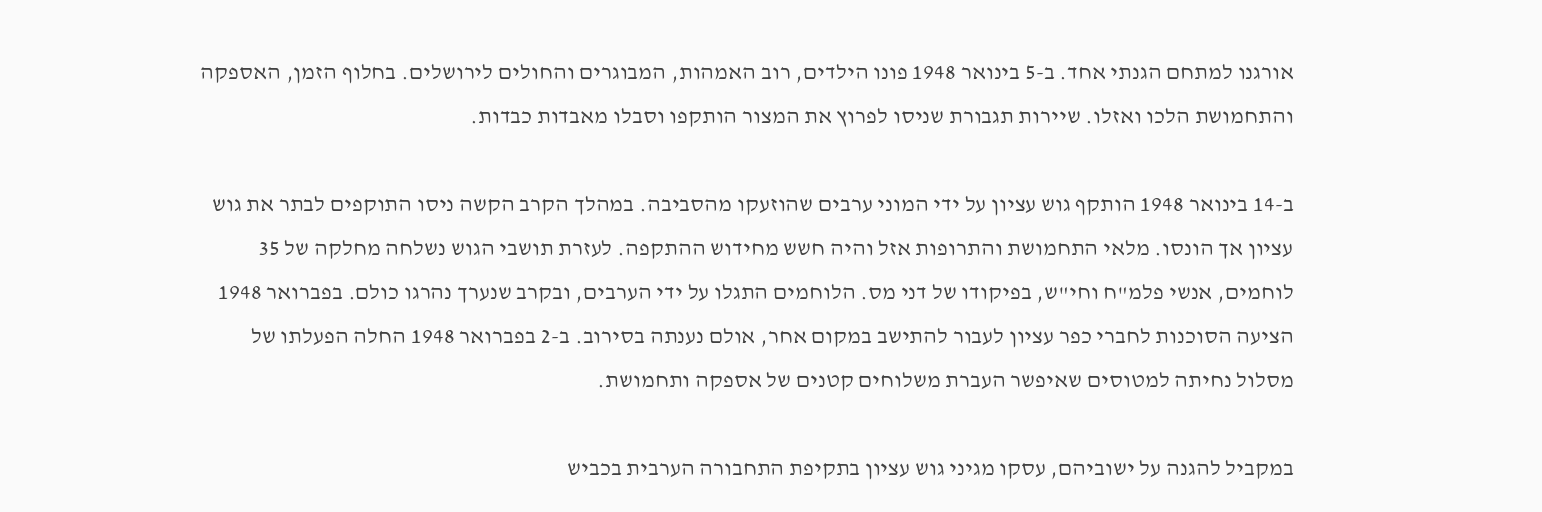אורגנו למתחם הגנתי אחד. ב-5 בינואר 1948 פונו הילדים, רוב האמהות, המבוגרים והחולים לירושלים. בחלוף הזמן, האספקה והתחמושת הלכו ואזלו. שיירות תגבורת שניסו לפרוץ את המצור הותקפו וסבלו מאבדות כבדות.

ב-14 בינואר 1948 הותקף גוש עציון על ידי המוני ערבים שהוזעקו מהסביבה. במהלך הקרב הקשה ניסו התוקפים לבתר את גוש עציון אך הונסו. מלאי התחמושת והתרופות אזל והיה חשש מחידוש ההתקפה. לעזרת תושבי הגוש נשלחה מחלקה של 35 לוחמים, אנשי פלמ"ח וחי"ש, בפיקודו של דני מס. הלוחמים התגלו על ידי הערבים, ובקרב שנערך נהרגו כולם. בפברואר 1948 הציעה הסוכנות לחברי כפר עציון לעבור להתישב במקום אחר, אולם נענתה בסירוב. ב-2 בפברואר 1948 החלה הפעלתו של מסלול נחיתה למטוסים שאיפשר העברת משלוחים קטנים של אספקה ותחמושת.

במקביל להגנה על ישוביהם, עסקו מגיני גוש עציון בתקיפת התחבורה הערבית בכביש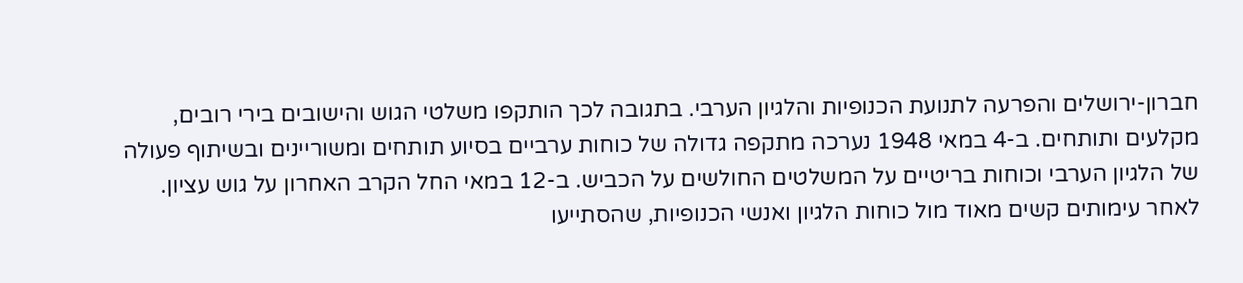חברון-ירושלים והפרעה לתנועת הכנופיות והלגיון הערבי. בתגובה לכך הותקפו משלטי הגוש והישובים בירי רובים, מקלעים ותותחים. ב-4 במאי 1948 נערכה מתקפה גדולה של כוחות ערביים בסיוע תותחים ומשוריינים ובשיתוף פעולה של הלגיון הערבי וכוחות בריטיים על המשלטים החולשים על הכביש. ב-12 במאי החל הקרב האחרון על גוש עציון. לאחר עימותים קשים מאוד מול כוחות הלגיון ואנשי הכנופיות, שהסתייעו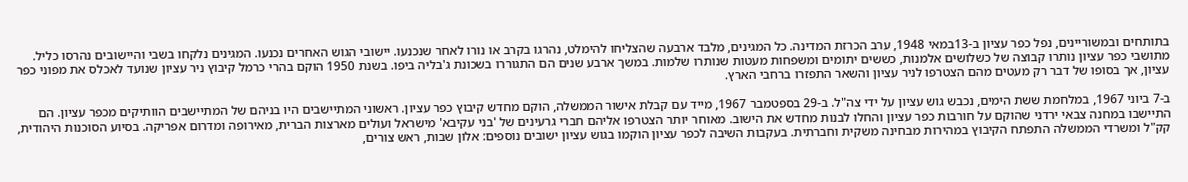בתותחים ובמשוריינים, נפל כפר עציון ב-13במאי 1948, ערב הכרזת המדינה. כל המגינים, מלבד ארבעה שהצליחו להימלט, נהרגו בקרב או נורו לאחר שנכנעו. יישובי הגוש האחרים נכנעו. המגינים נלקחו בשבי והיישובים נהרסו כליל. מתושבי כפר עציון נותרו קבוצה של כשלושים אלמנות, כששים יתומים ומשפחות מעטות שנותרו שלמות. במשך ארבע שנים הם התגוררו בשכונת ג'בליה ביפו. בשנת 1950 הוקם בהרי כרמל קיבוץ ניר עציון שנועד לאכלס את מפוני כפר עציון, אך בסופו של דבר רק מעטים מהם הצטרפו לניר עציון והשאר התפזרו ברחבי הארץ.

ב-7 ביוני 1967, במלחמת ששת הימים, נכבש גוש עציון על ידי צה"ל. ב-29 בספטמבר 1967, מייד עם קבלת אישור הממשלה, הוקם מחדש קיבוץ כפר עציון. ראשוני המתיישבים היו בניהם של המתיישבים הוותיקים מכפר עציון. הם התיישבו במחנה צבאי ירדני שהוקם על חורבות כפר עציון והחלו לבנות מחדש את הישוב. מאוחר יותר הצטרפו אליהם חברי גרעינים של 'בני עקיבא' מישראל ועולים מארצות הברית, מאירופה ומדרום אפריקה. בסיוע הסוכנות היהודית, קק"ל ומשרדי הממשלה התפתח הקיבוץ במהירות מבחינה משקית וחברתית. בעקבות השיבה לכפר עציון הוקמו בגוש עציון ישובים נוספים: אלון שבות, ראש צורים,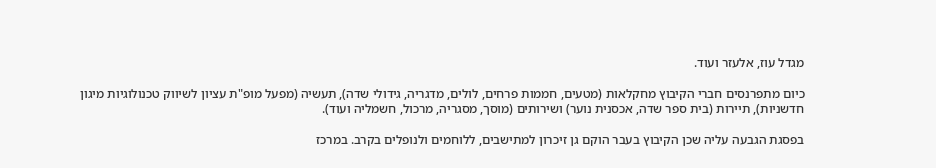מגדל עוז, אלעזר ועוד.

כיום מתפרנסים חברי הקיבוץ מחקלאות (מטעים, חממות פרחים, לולים, מדגריה, גידולי שדה), תעשיה (מפעל מופ"ת עציון לשיווק טכנולוגיות מיגון חדשניות), תיירות (בית ספר שדה, אכסנית נוער) ושירותים (מוסך, מסגריה, מרכול, חשמליה ועוד).

בפסגת הגבעה עליה שכן הקיבוץ בעבר הוקם גן זיכרון למתישבים, ללוחמים ולנופלים בקרב. במרכז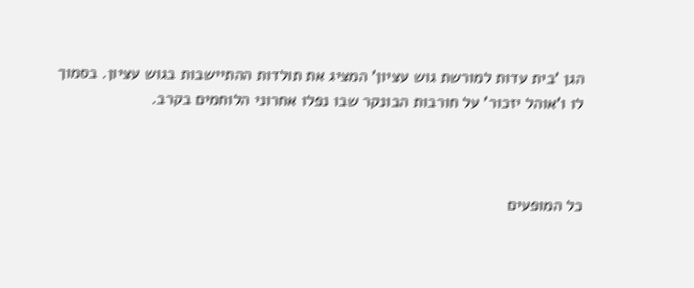הגן 'בית עדות למורשת גוש עציון' המציג את תולדות ההתיישבות בגוש עציון. בסמוך לו ו'אוהל יזכור' על חורבות הבונקר שבו נפלו אחרוני הלוחמים בקרב.



כל המופעים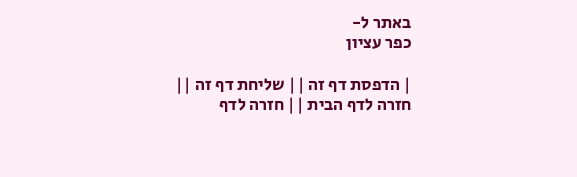באתר ל-
כפר עציון

| הדפסת דף זה || שליחת דף זה || חזרה לדף הבית || חזרה לדף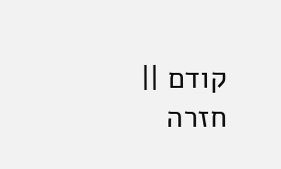קודם || חזרה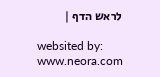לראש הדף |

websited by: www.neora.com